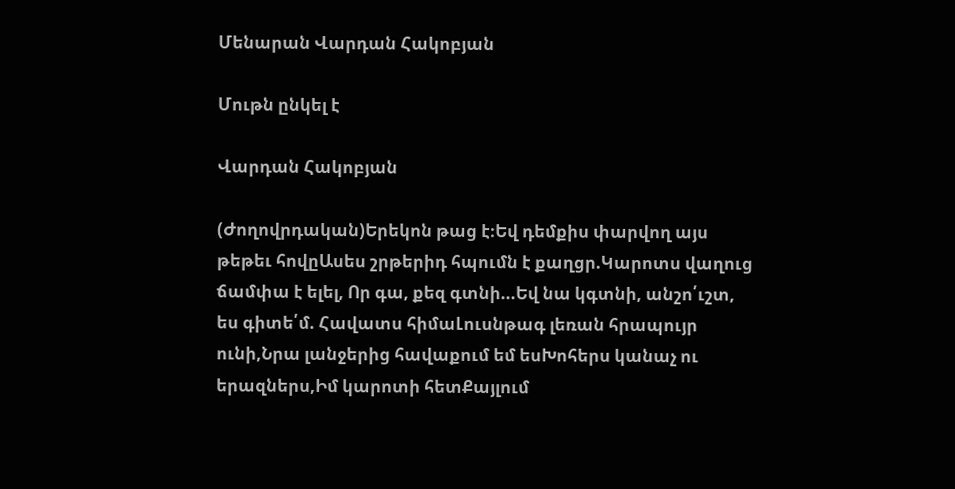Մենարան Վարդան Հակոբյան

Մութն ընկել է

Վարդան Հակոբյան

(Ժողովրդական)Երեկոն թաց է։Եվ դեմքիս փարվող այս թեթեւ հովըԱսես շրթերիդ հպումն է քաղցր.Կարոտս վաղուց ճամփա է ելել, Որ գա, քեզ գտնի...Եվ նա կգտնի, անշո՛ւշտ, ես գիտե՛մ. Հավատս հիմաԼուսնթագ լեռան հրապույր ունի,Նրա լանջերից հավաքում եմ եսԽոհերս կանաչ ու երազներս,Իմ կարոտի հետՔայլում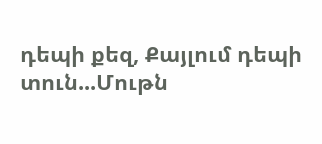դեպի քեզ, Քայլում դեպի տուն...Մութն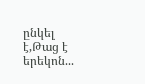ընկել է,Թաց է երեկոն...